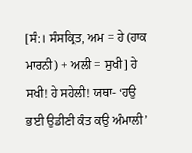[ਸੰ:। ਸੰਸਕ੍ਰਿਤ, ਅਮ = ਹੇ (ਹਾਕ ਮਾਰਨੀ) + ਅਲੀ = ਸੁਖੀ] ਹੇ ਸਖੀ! ਹੇ ਸਹੇਲੀ! ਯਥਾ- ‘ਹਉ ਭਈ ਉਡੀਣੀ ਕੰਤ ਕਉ ਅੰਮਾਲੀ’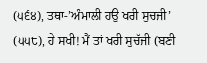(੫੬੪), ਤਥਾ-’ਅੰਮਾਲੀ ਹਉ ਖਰੀ ਸੁਚਜੀ’ (੫੫੮), ਹੇ ਸਖੀ! ਮੈਂ ਤਾਂ ਖਰੀ ਸੁਚੱਜੀ (ਬਣੀ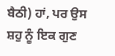ਬੈਠੀ) ਹਾਂ, ਪਰ ਉਸ ਸ਼ਹੁ ਨੂੰ ਇਕ ਗੁਣ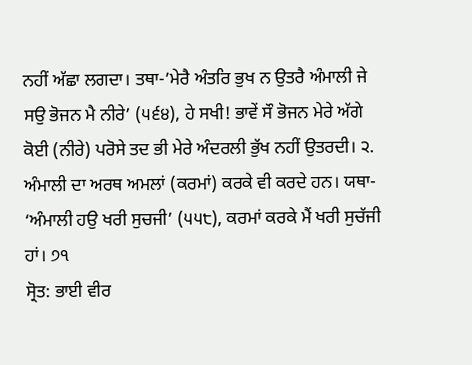ਨਹੀਂ ਅੱਛਾ ਲਗਦਾ। ਤਥਾ-’ਮੇਰੈ ਅੰਤਰਿ ਭੁਖ ਨ ਉਤਰੈ ਅੰਮਾਲੀ ਜੇ ਸਉ ਭੋਜਨ ਮੈ ਨੀਰੇ’ (੫੬੪), ਹੇ ਸਖੀ! ਭਾਵੇਂ ਸੌ ਭੋਜਨ ਮੇਰੇ ਅੱਗੇ ਕੋਈ (ਨੀਰੇ) ਪਰੋਸੇ ਤਦ ਭੀ ਮੇਰੇ ਅੰਦਰਲੀ ਭੁੱਖ ਨਹੀਂ ਉਤਰਦੀ। ੨. ਅੰਮਾਲੀ ਦਾ ਅਰਥ ਅਮਲਾਂ (ਕਰਮਾਂ) ਕਰਕੇ ਵੀ ਕਰਦੇ ਹਨ। ਯਥਾ- ‘ਅੰਮਾਲੀ ਹਉ ਖਰੀ ਸੁਚਜੀ’ (੫੫੮), ਕਰਮਾਂ ਕਰਕੇ ਮੈਂ ਖਰੀ ਸੁਚੱਜੀ ਹਾਂ। ੭੧
ਸ੍ਰੋਤ: ਭਾਈ ਵੀਰ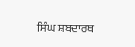ਸਿੰਘ ਸ਼ਬਦਾਰਥ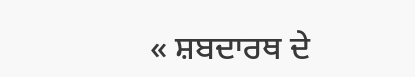« ਸ਼ਬਦਾਰਥ ਦੇ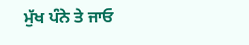ਮੁੱਖ ਪੰਨੇ ਤੇ ਜਾਓ